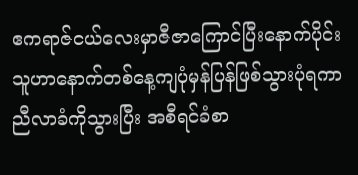ဧကရာဇ်ငယ်လေးမှာဇီဇာကြောင်ပြီးနောက်ပိုင်း သူဟာနောက်တစ်နေ့ကျပုံမှန်ပြန်ဖြစ်သွားပုံရကာ ညီလာခံကိုသွားပြီး အစီရင်ခံစာ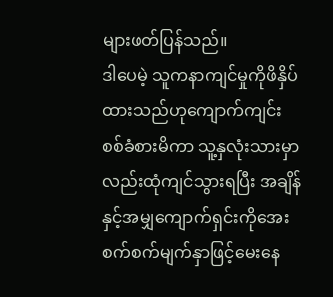များဖတ်ပြန်သည်။
ဒါပေမဲ့ သူကနာကျင်မှုကိုဖိနှိပ်ထားသည်ဟုကျောက်ကျင်းစစ်ခံစားမိကာ သူ့နှလုံးသားမှာလည်းထုံကျင်သွားရပြီး အချိန်နှင့်အမျှကျောက်ရှင်းကိုအေးစက်စက်မျက်နှာဖြင့်မေးနေ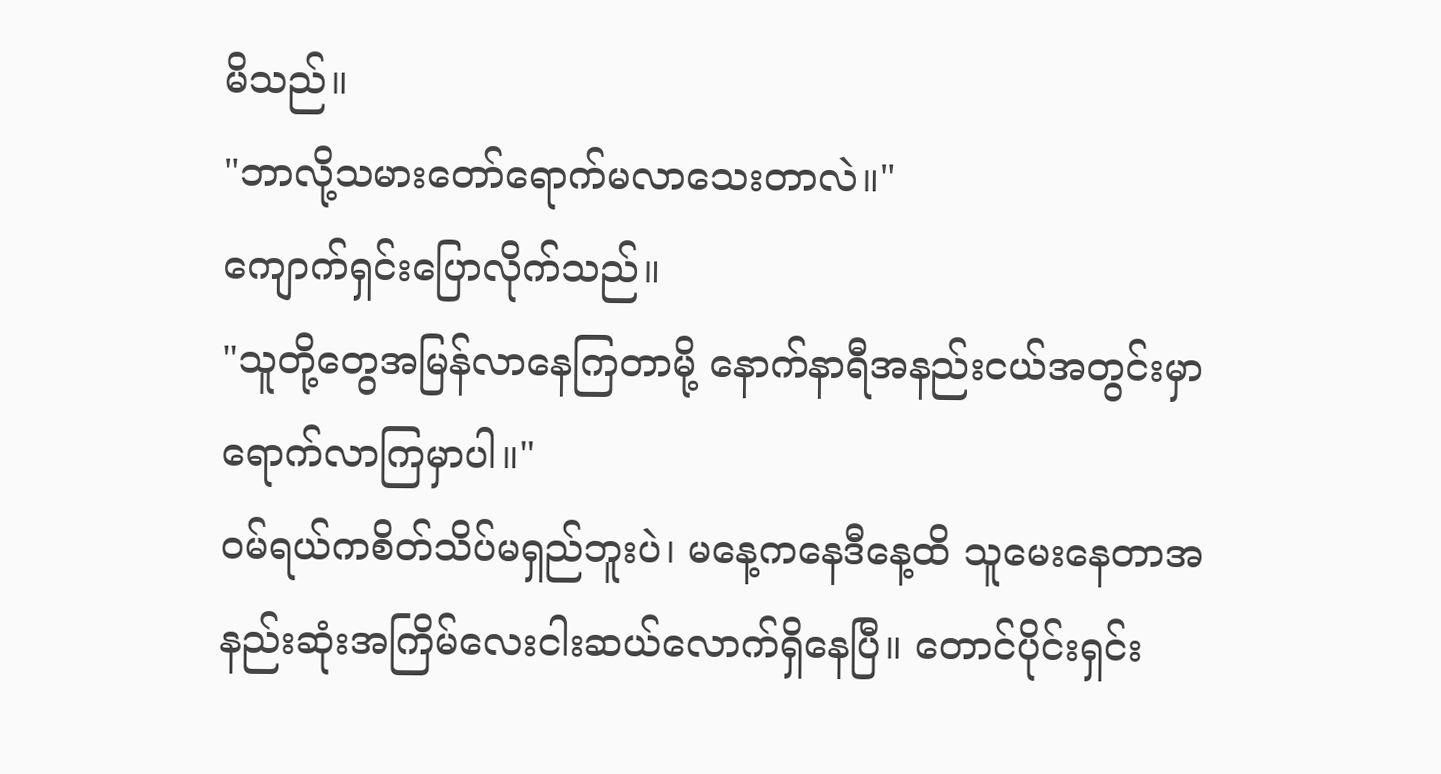မိသည်။
"ဘာလို့သမားတော်ရောက်မလာသေးတာလဲ။"
ကျောက်ရှင်းပြောလိုက်သည်။
"သူတို့တွေအမြန်လာနေကြတာမို့ နောက်နာရီအနည်းငယ်အတွင်းမှာရောက်လာကြမှာပါ။"
ဝမ်ရယ်ကစိတ်သိပ်မရှည်ဘူးပဲ၊ မနေ့ကနေဒီနေ့ထိ သူမေးနေတာအနည်းဆုံးအကြိမ်လေးငါးဆယ်လောက်ရှိနေပြီ။ တောင်ပိုင်းရှင်း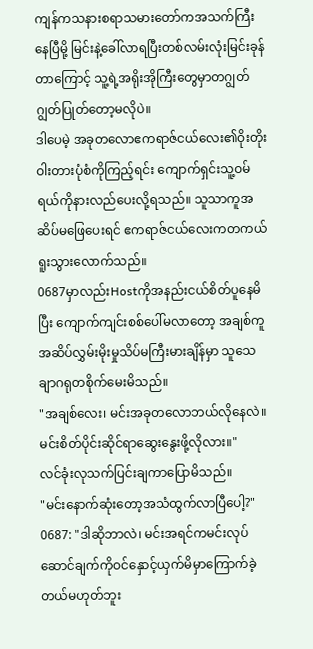ကျန်ကသနားစရာသမားတော်ကအသက်ကြီးနေပြီမို့ မြင်းနဲ့ခေါ်လာရပြီးတစ်လမ်းလုံးမြင်းခုန်တာကြောင့် သူ့ရဲ့အရိုးအိုကြီးတွေမှာတဂျွတ်ဂျွတ်ပြုတ်တော့မလိုပဲ။
ဒါပေမဲ့ အခုတလောဧကရာဇ်ငယ်လေး၏ဝိုးတိုးဝါးတားပုံစံကိုကြည့်ရင်း ကျောက်ရှင်းသူ့ဝမ်ရယ်ကိုနားလည်ပေးလို့ရသည်။ သူသာကူအဆိပ်မဖြေပေးရင် ဧကရာဇ်ငယ်လေးကတကယ်ရူးသွားလောက်သည်။
0687မှာလည်းHostကိုအနည်းငယ်စိတ်ပူနေမိပြီး ကျောက်ကျင်းစစ်ပေါ်မလာတော့ အချစ်ကူအဆိပ်လွှမ်းမိုးမှုသိပ်မကြီးမားချိန်မှာ သူသေချာဂရုတစိုက်မေးမိသည်။
"အချစ်လေး၊ မင်းအခုတလောဘယ်လိုနေလဲ။ မင်းစိတ်ပိုင်းဆိုင်ရာဆွေးနွေးဖို့လိုလား။"
လင်ခုံးလုသက်ပြင်းချကာပြောမိသည်။
"မင်းနောက်ဆုံးတော့အသံထွက်လာပြီပေါ့?"
0687: "ဒါဆိုဘာလဲ၊ မင်းအရင်ကမင်းလုပ်ဆောင်ချက်ကိုဝင်နှောင့်ယှက်မိမှာကြောက်ခဲ့တယ်မဟုတ်ဘူး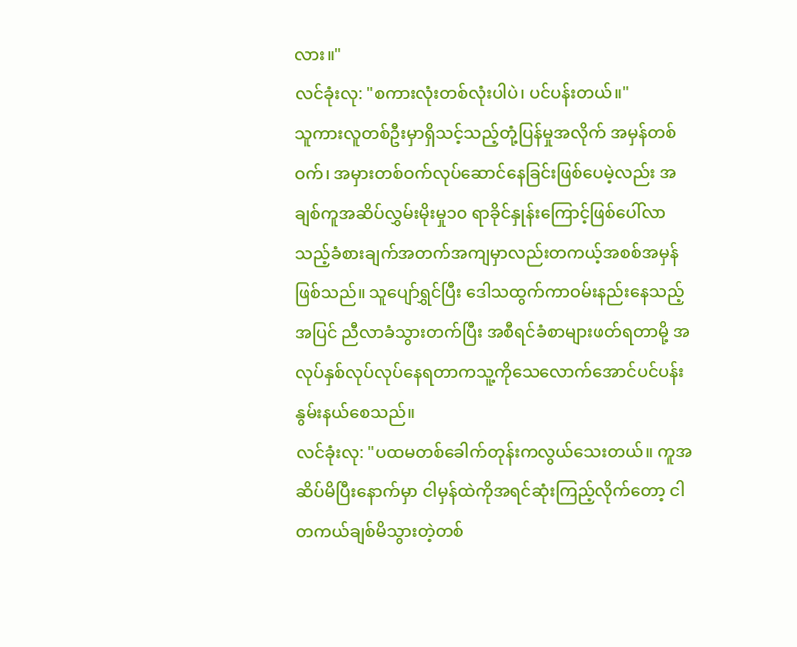လား။"
လင်ခုံးလု: "စကားလုံးတစ်လုံးပါပဲ၊ ပင်ပန်းတယ်။"
သူကားလူတစ်ဦးမှာရှိသင့်သည့်တုံ့ပြန်မှုအလိုက် အမှန်တစ်ဝက်၊ အမှားတစ်ဝက်လုပ်ဆောင်နေခြင်းဖြစ်ပေမဲ့လည်း အချစ်ကူအဆိပ်လွှမ်းမိုးမှု၁၀ ရာခိုင်နှုန်းကြောင့်ဖြစ်ပေါ်လာသည့်ခံစားချက်အတက်အကျမှာလည်းတကယ့်အစစ်အမှန်ဖြစ်သည်။ သူပျော်ရွှင်ပြီး ဒေါသထွက်ကာဝမ်းနည်းနေသည့်အပြင် ညီလာခံသွားတက်ပြီး အစီရင်ခံစာများဖတ်ရတာမို့ အလုပ်နှစ်လုပ်လုပ်နေရတာကသူ့ကိုသေလောက်အောင်ပင်ပန်းနွမ်းနယ်စေသည်။
လင်ခုံးလု: "ပထမတစ်ခေါက်တုန်းကလွယ်သေးတယ်။ ကူအဆိပ်မိပြီးနောက်မှာ ငါမှန်ထဲကိုအရင်ဆုံးကြည့်လိုက်တော့ ငါတကယ်ချစ်မိသွားတဲ့တစ်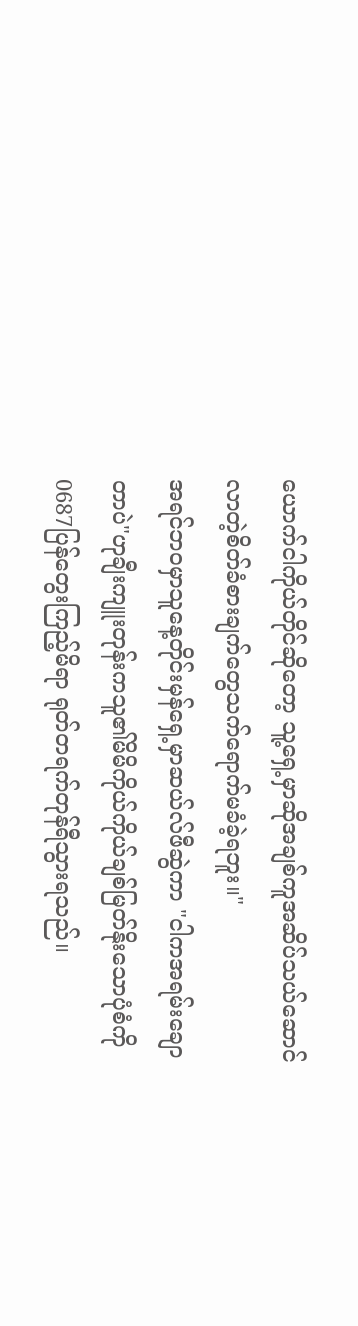ယောက်ငါကိုယ်တိုင်ဆိုတော့ သူ့ရှေ့မှာဆိုအချစ်ကူအဆိပ်သယ်ဆောင်လာတဲ့စိတ်ခံစားချက်တွေသက်ရောက်မခံခဲ့ရဘူး။"
အရင်ဘဝမှာသူနေ့တိုင်းမှန်ရှေ့မှာဆယ်လ်ဖီဆွဲကာ "ငါကအရမ်းချောတာပဲ"ဟုချီးကျူးတုန်းကသူ၏မိမိကိုယ်ကိုယ်ချစ်မြတ်နိုးသောပုံစံကို0687ပြန်တွေးကြည့်မိရာ ရုတ်တရက်တုန်ရီသွားရသည်။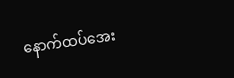နောက်ထပ်အေး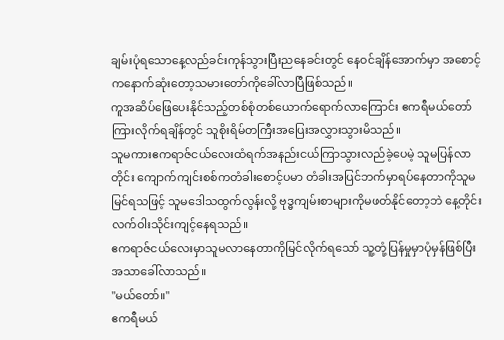ချမ်းပုံရသောနေ့လည်ခင်းကုန်သွားပြီးညနေခင်းတွင် နေဝင်ချိန်အောက်မှာ အစောင့်ကနောက်ဆုံးတော့သမားတော်ကိုခေါ်လာပြီဖြစ်သည်။
ကူအဆိပ်ဖြေပေးနိုင်သည့်တစ်စုံတစ်ယောက်ရောက်လာကြောင်း ဧကရီမယ်တော်ကြားလိုက်ရချိန်တွင် သူစိုးရိမ်တကြီးအပြေးအလွှားသွားမိသည်။
သူမကားဧကရာဇ်ငယ်လေးထံရက်အနည်းငယ်ကြာသွားလည်ခဲ့ပေမဲ့ သူမပြန်လာတိုင်း ကျောက်ကျင်းစစ်ကတံခါးစောင့်ပမာ တံခါးအပြင်ဘက်မှာရပ်နေတာကိုသူမမြင်ရသဖြင့် သူမဒေါသထွက်လွန်းလို့ ဗုဒ္ဓကျမ်းစာများကိုမဖတ်နိုင်တော့ဘဲ နေ့တိုင်းလက်ဝါးသိုင်းကျင့်နေရသည်။
ဧကရာဇ်ငယ်လေးမှာသူမလာနေတာကိုမြင်လိုက်ရသော် သူ့တုံ့ပြန်မှုမှာပုံမှန်ဖြစ်ပြီး အသာခေါ်လာသည်။
"မယ်တော်။"
ဧကရီမယ်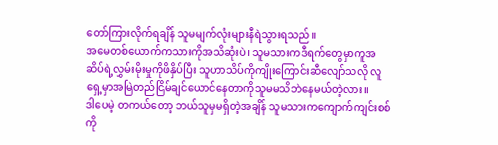တော်ကြားလိုက်ရချိန် သူမမျက်လုံးများနီရဲသွားရသည်။
အမေတစ်ယောက်ကသားကိုအသိဆုံးပဲ၊ သူမသားကဒီရက်တွေမှာကူအဆိပ်ရဲ့လွှမ်းမိုးမှုကိုဖိနှိပ်ပြီး သူဟာသိပ်ကိုကျိုးကြောင်းဆီလျော်သလို လူရှေ့မှာအမြဲတည်ငြိမ်ချင်ယောင်နေတာကိုသူမမသိဘဲနေမယ်တဲ့လား။
ဒါပေမဲ့ တကယ်တော့ ဘယ်သူမှမရှိတဲ့အချိန် သူမသားကကျောက်ကျင်းစစ်ကို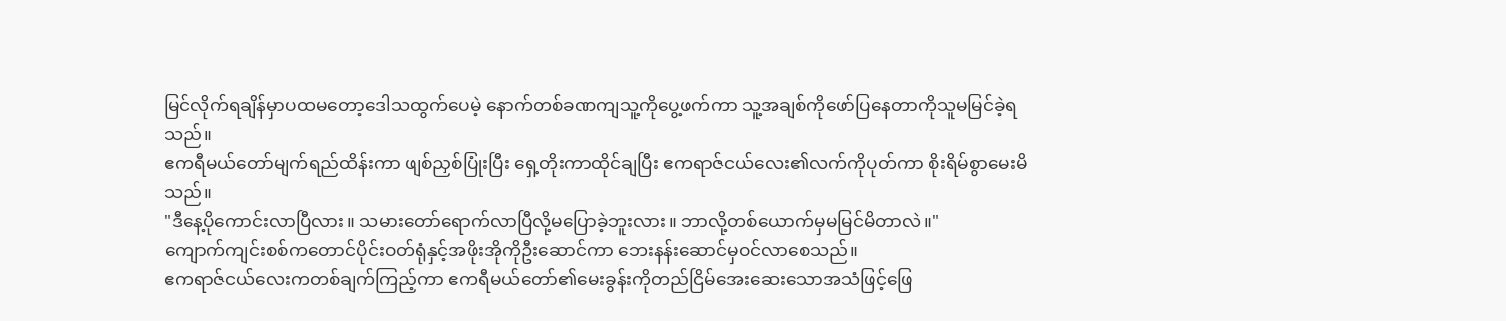မြင်လိုက်ရချိန်မှာပထမတော့ဒေါသထွက်ပေမဲ့ နောက်တစ်ခဏကျသူ့ကိုပွေ့ဖက်ကာ သူ့အချစ်ကိုဖော်ပြနေတာကိုသူမမြင်ခဲ့ရသည်။
ဧကရီမယ်တော်မျက်ရည်ထိန်းကာ ဖျစ်ညှစ်ပြုံးပြီး ရှေ့တိုးကာထိုင်ချပြီး ဧကရာဇ်ငယ်လေး၏လက်ကိုပုတ်ကာ စိုးရိမ်စွာမေးမိသည်။
"ဒီနေ့ပိုကောင်းလာပြီလား။ သမားတော်ရောက်လာပြီလို့မပြောခဲ့ဘူးလား။ ဘာလို့တစ်ယောက်မှမမြင်မိတာလဲ။"
ကျောက်ကျင်းစစ်ကတောင်ပိုင်းဝတ်ရုံနှင့်အဖိုးအိုကိုဦးဆောင်ကာ ဘေးနန်းဆောင်မှဝင်လာစေသည်။
ဧကရာဇ်ငယ်လေးကတစ်ချက်ကြည့်ကာ ဧကရီမယ်တော်၏မေးခွန်းကိုတည်ငြိမ်အေးဆေးသောအသံဖြင့်ဖြေ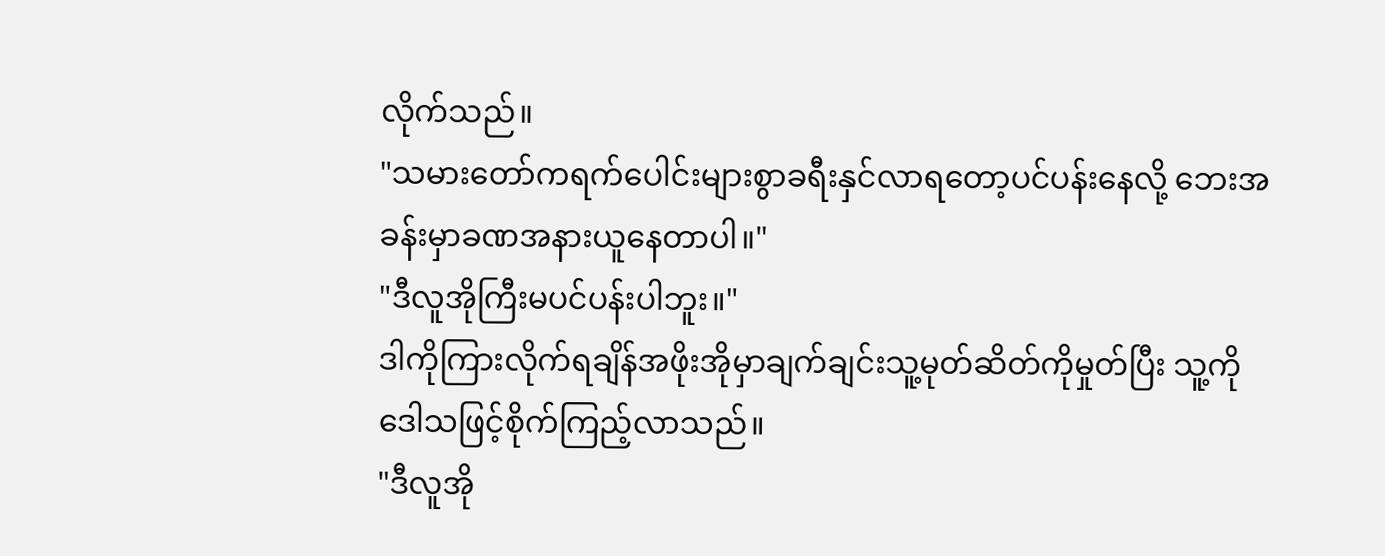လိုက်သည်။
"သမားတော်ကရက်ပေါင်းများစွာခရီးနှင်လာရတော့ပင်ပန်းနေလို့ ဘေးအခန်းမှာခဏအနားယူနေတာပါ။"
"ဒီလူအိုကြီးမပင်ပန်းပါဘူး။"
ဒါကိုကြားလိုက်ရချိန်အဖိုးအိုမှာချက်ချင်းသူ့မုတ်ဆိတ်ကိုမှုတ်ပြီး သူ့ကိုဒေါသဖြင့်စိုက်ကြည့်လာသည်။
"ဒီလူအို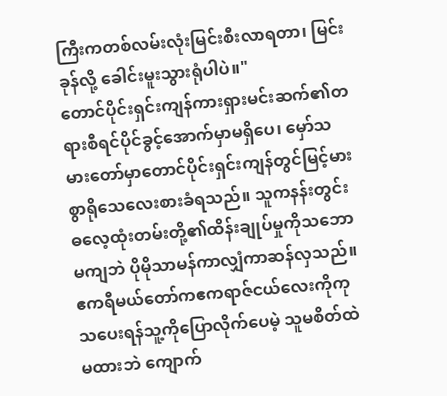ကြီးကတစ်လမ်းလုံးမြင်းစီးလာရတာ၊ မြင်းခုန်လို့ ခေါင်းမူးသွားရုံပါပဲ။"
တောင်ပိုင်းရှင်းကျန်ကားရှားမင်းဆက်၏တရားစီရင်ပိုင်ခွင့်အောက်မှာမရှိပေ၊ မှော်သမားတော်မှာတောင်ပိုင်းရှင်းကျန်တွင်မြင့်မားစွာရိုသေလေးစားခံရသည်။ သူကနန်းတွင်းဓလေ့ထုံးတမ်းတို့၏ထိန်းချုပ်မှုကိုသဘောမကျဘဲ ပိုမိုသာမန်ကာလျှံကာဆန်လှသည်။
ဧကရီမယ်တော်ကဧကရာဇ်ငယ်လေးကိုကုသပေးရန်သူ့ကိုပြောလိုက်ပေမဲ့ သူမစိတ်ထဲမထားဘဲ ကျောက်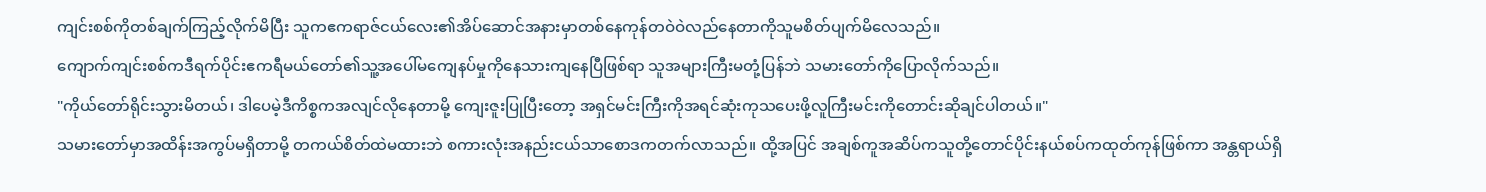ကျင်းစစ်ကိုတစ်ချက်ကြည့်လိုက်မိပြီး သူကဧကရာဇ်ငယ်လေး၏အိပ်ဆောင်အနားမှာတစ်နေကုန်တဝဲဝဲလည်နေတာကိုသူမစိတ်ပျက်မိလေသည်။
ကျောက်ကျင်းစစ်ကဒီရက်ပိုင်းဧကရီမယ်တော်၏သူ့အပေါ်မကျေနပ်မှုကိုနေသားကျနေပြီဖြစ်ရာ သူအများကြီးမတုံ့ပြန်ဘဲ သမားတော်ကိုပြောလိုက်သည်။
"ကိုယ်တော်ရိုင်းသွားမိတယ်၊ ဒါပေမဲ့ဒီကိစ္စကအလျင်လိုနေတာမို့ ကျေးဇူးပြုပြီးတော့ အရှင်မင်းကြီးကိုအရင်ဆုံးကုသပေးဖို့လူကြီးမင်းကိုတောင်းဆိုချင်ပါတယ်။"
သမားတော်မှာအထိန်းအကွပ်မရှိတာမို့ တကယ်စိတ်ထဲမထားဘဲ စကားလုံးအနည်းငယ်သာစောဒကတက်လာသည်။ ထို့အပြင် အချစ်ကူအဆိပ်ကသူတို့တောင်ပိုင်းနယ်စပ်ကထုတ်ကုန်ဖြစ်ကာ အန္တရာယ်ရှိ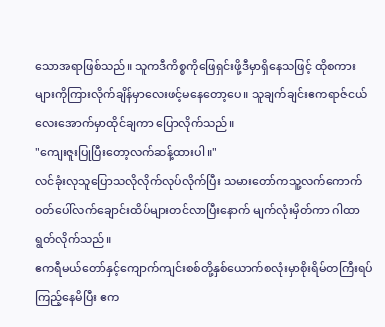သောအရာဖြစ်သည်။ သူကဒီကိစ္စကိုဖြေရှင်းဖို့ဒီမှာရှိနေသဖြင့် ထိုစကားများကိုကြားလိုက်ချိန်မှာလေးဖင့်မနေတော့ပေ။ သူချက်ချင်းဧကရာဇ်ငယ်လေးအောက်မှာထိုင်ချကာ ပြောလိုက်သည်။
"ကျေးဇူးပြုပြီးတော့လက်ဆန့်ထားပါ။"
လင်ခုံးလုသူပြောသလိုလိုက်လုပ်လိုက်ပြီး သမားတော်ကသူ့လက်ကောက်ဝတ်ပေါ်လက်ချောင်းထိပ်များတင်လာပြီးနောက် မျက်လုံးမှိတ်ကာ ဂါထာရွတ်လိုက်သည်။
ဧကရီမယ်တော်နှင့်ကျောက်ကျင်းစစ်တို့နှစ်ယောက်စလုံးမှာစိုးရိမ်တကြီးရပ်ကြည့်နေမိပြီး ဧက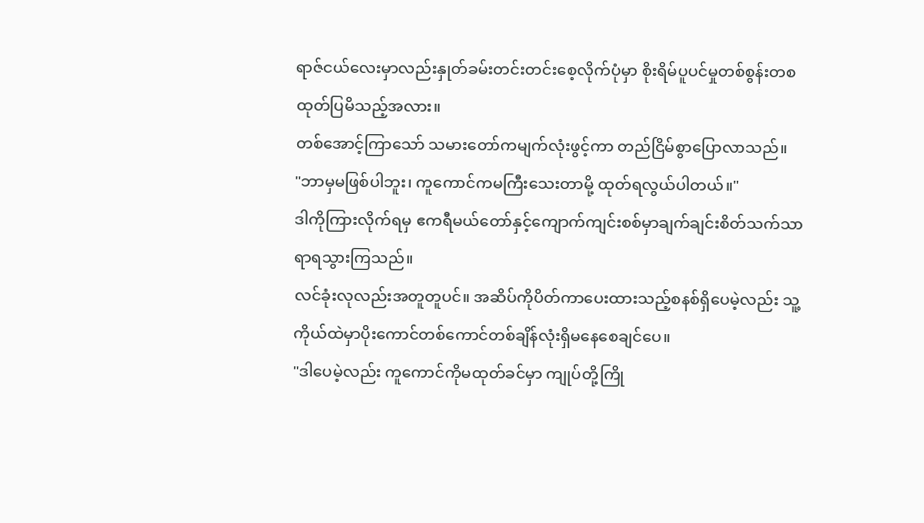ရာဇ်ငယ်လေးမှာလည်းနှုတ်ခမ်းတင်းတင်းစေ့လိုက်ပုံမှာ စိုးရိမ်ပူပင်မှုတစ်စွန်းတစထုတ်ပြမိသည့်အလား။
တစ်အောင့်ကြာသော် သမားတော်ကမျက်လုံးဖွင့်ကာ တည်ငြိမ်စွာပြောလာသည်။
"ဘာမှမဖြစ်ပါဘူး၊ ကူကောင်ကမကြီးသေးတာမို့ ထုတ်ရလွယ်ပါတယ်။"
ဒါကိုကြားလိုက်ရမှ ဧကရီမယ်တော်နှင့်ကျောက်ကျင်းစစ်မှာချက်ချင်းစိတ်သက်သာရာရသွားကြသည်။
လင်ခုံးလုလည်းအတူတူပင်။ အဆိပ်ကိုပိတ်ကာပေးထားသည့်စနစ်ရှိပေမဲ့လည်း သူ့ကိုယ်ထဲမှာပိုးကောင်တစ်ကောင်တစ်ချိန်လုံးရှိမနေစေချင်ပေ။
"ဒါပေမဲ့လည်း ကူကောင်ကိုမထုတ်ခင်မှာ ကျုပ်တို့ကြို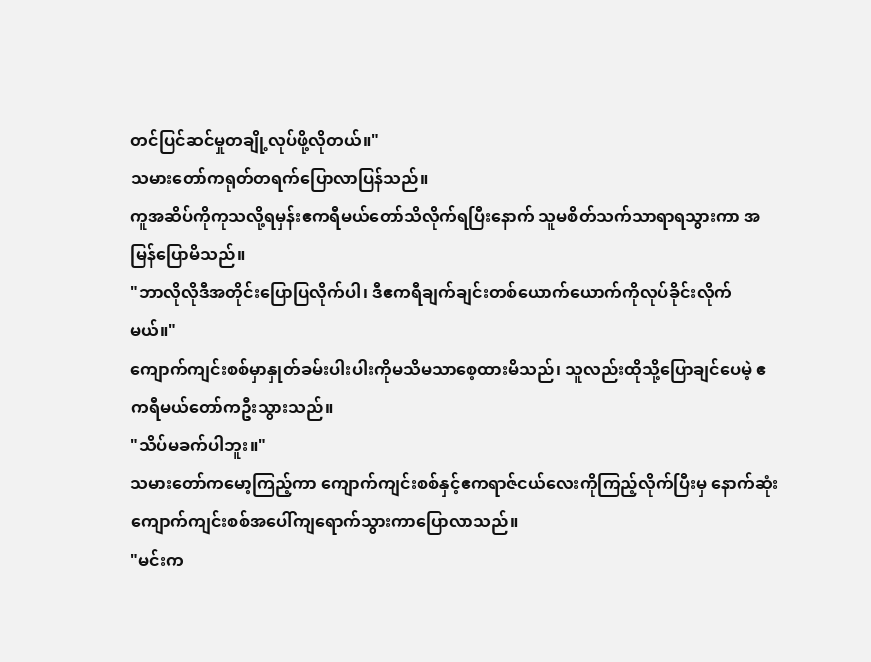တင်ပြင်ဆင်မှုတချို့လုပ်ဖို့လိုတယ်။"
သမားတော်ကရုတ်တရက်ပြောလာပြန်သည်။
ကူအဆိပ်ကိုကုသလို့ရမှန်းဧကရီမယ်တော်သိလိုက်ရပြီးနောက် သူမစိတ်သက်သာရာရသွားကာ အမြန်ပြောမိသည်။
"ဘာလိုလိုဒီအတိုင်းပြောပြလိုက်ပါ၊ ဒီဧကရီချက်ချင်းတစ်ယောက်ယောက်ကိုလုပ်ခိုင်းလိုက်မယ်။"
ကျောက်ကျင်းစစ်မှာနှုတ်ခမ်းပါးပါးကိုမသိမသာစေ့ထားမိသည်၊ သူလည်းထိုသို့ပြောချင်ပေမဲ့ ဧကရီမယ်တော်ကဦးသွားသည်။
"သိပ်မခက်ပါဘူး။"
သမားတော်ကမော့ကြည့်ကာ ကျောက်ကျင်းစစ်နှင့်ဧကရာဇ်ငယ်လေးကိုကြည့်လိုက်ပြီးမှ နောက်ဆုံးကျောက်ကျင်းစစ်အပေါ်ကျရောက်သွားကာပြောလာသည်။
"မင်းက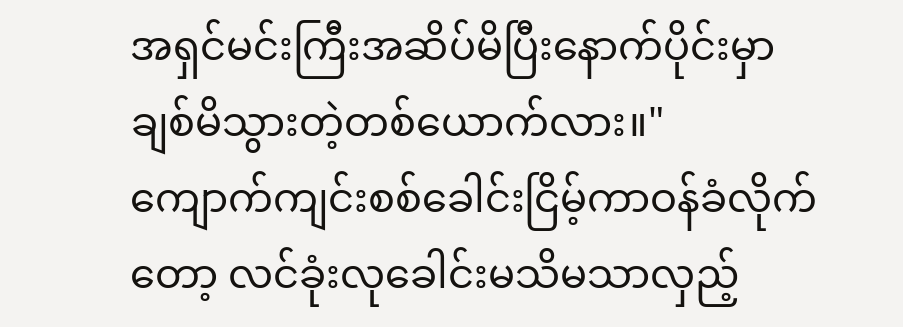အရှင်မင်းကြီးအဆိပ်မိပြီးနောက်ပိုင်းမှာချစ်မိသွားတဲ့တစ်ယောက်လား။"
ကျောက်ကျင်းစစ်ခေါင်းငြိမ့်ကာဝန်ခံလိုက်တော့ လင်ခုံးလုခေါင်းမသိမသာလှည့်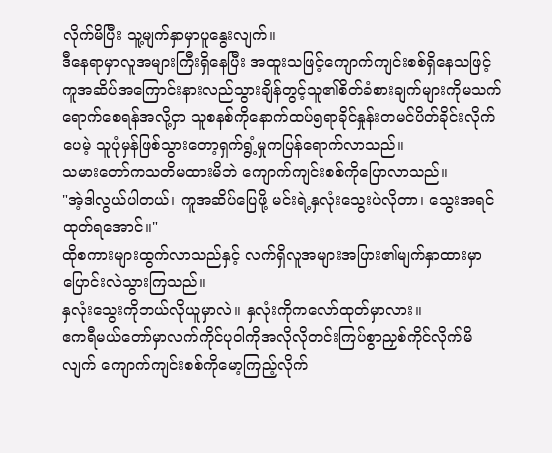လိုက်မိပြီး သူ့မျက်နှာမှာပူနွေးလျက်။
ဒီနေရာမှာလူအများကြီးရှိနေပြီး အထူးသဖြင့်ကျောက်ကျင်းစစ်ရှိနေသဖြင့် ကူအဆိပ်အကြောင်းနားလည်သွားချိန်တွင့်သူ၏စိတ်ခံစားချက်များကိုမသက်ရောက်စေရန်အလို့ငှာ သူစနစ်ကိုနောက်ထပ်၅ရာခိုင်နှုန်းတမင်ပိတ်ခိုင်းလိုက်ပေမဲ့ သူပုံမှန်ဖြစ်သွားတော့ရှက်ရွံ့မှုကပြန်ရောက်လာသည်။
သမားတော်ကသတိမထားမိဘဲ ကျောက်ကျင်းစစ်ကိုပြောလာသည်။
"အဲ့ဒါလွယ်ပါတယ်၊ ကူအဆိပ်ပြေဖို့ မင်းရဲ့နှလုံးသွေးပဲလိုတာ၊ သွေးအရင်ထုတ်ရအောင်။"
ထိုစကားများထွက်လာသည်နှင့် လက်ရှိလူအများအပြား၏မျက်နှာထားမှာပြောင်းလဲသွားကြသည်။
နှလုံးသွေးကိုဘယ်လိုယူမှာလဲ။ နှလုံးကိုကလော်ထုတ်မှာလား။
ဧကရီမယ်တော်မှာလက်ကိုင်ပုဝါကိုအလိုလိုတင်းကြပ်စွာညှစ်ကိုင်လိုက်မိလျက် ကျောက်ကျင်းစစ်ကိုမော့ကြည့်လိုက်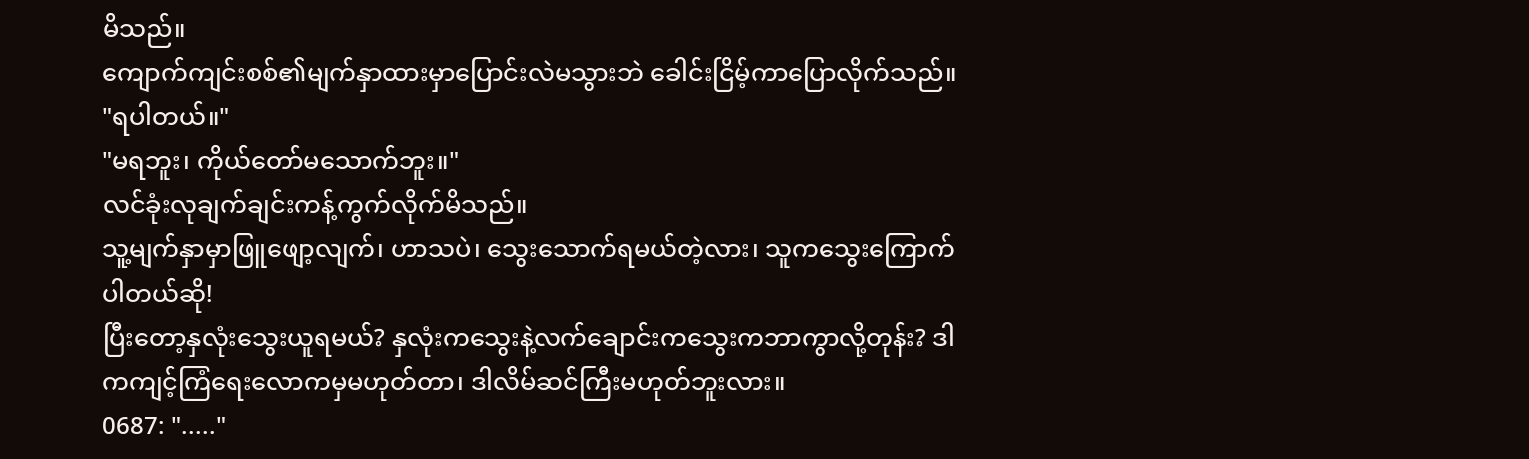မိသည်။
ကျောက်ကျင်းစစ်၏မျက်နှာထားမှာပြောင်းလဲမသွားဘဲ ခေါင်းငြိမ့်ကာပြောလိုက်သည်။
"ရပါတယ်။"
"မရဘူး၊ ကိုယ်တော်မသောက်ဘူး။"
လင်ခုံးလုချက်ချင်းကန့်ကွက်လိုက်မိသည်။
သူ့မျက်နှာမှာဖြူဖျော့လျက်၊ ဟာသပဲ၊ သွေးသောက်ရမယ်တဲ့လား၊ သူကသွေးကြောက်ပါတယ်ဆို!
ပြီးတော့နှလုံးသွေးယူရမယ်? နှလုံးကသွေးနဲ့လက်ချောင်းကသွေးကဘာကွာလို့တုန်း? ဒါကကျင့်ကြံရေးလောကမှမဟုတ်တာ၊ ဒါလိမ်ဆင်ကြီးမဟုတ်ဘူးလား။
0687: "....."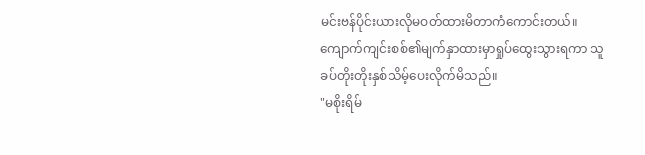မင်းဗန်ပိုင်းယားလိုမဝတ်ထားမိတာကံကောင်းတယ်။
ကျောက်ကျင်းစစ်၏မျက်နှာထားမှာရှုပ်ထွေးသွားရကာ သူခပ်တိုးတိုးနှစ်သိမ့်ပေးလိုက်မိသည်။
"မစိုးရိမ်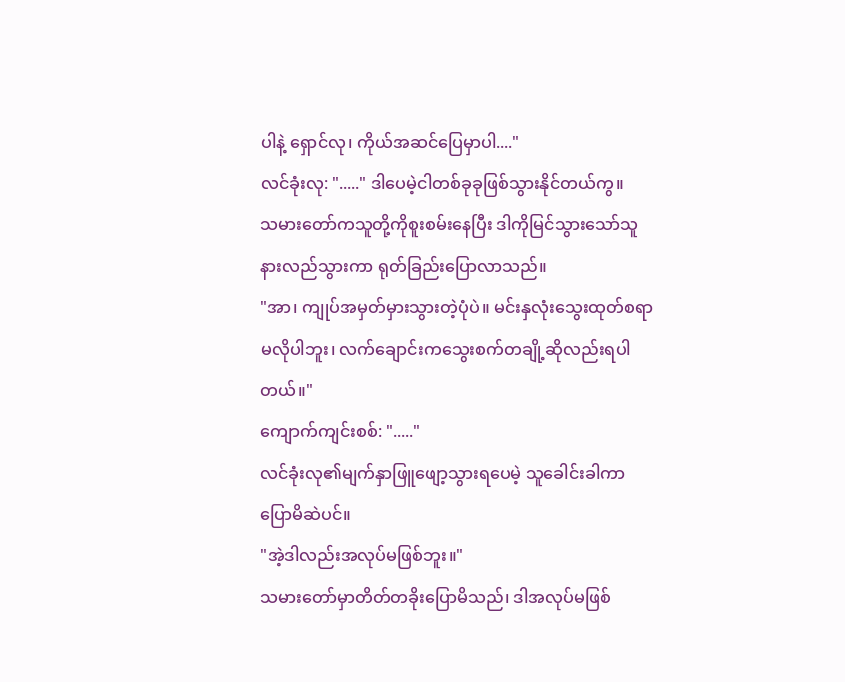ပါနဲ့ ရှောင်လု၊ ကိုယ်အဆင်ပြေမှာပါ...."
လင်ခုံးလု: "....." ဒါပေမဲ့ငါတစ်ခုခုဖြစ်သွားနိုင်တယ်ကွ။
သမားတော်ကသူတို့ကိုစူးစမ်းနေပြီး ဒါကိုမြင်သွားသော်သူနားလည်သွားကာ ရုတ်ခြည်းပြောလာသည်။
"အာ၊ ကျုပ်အမှတ်မှားသွားတဲ့ပုံပဲ။ မင်းနှလုံးသွေးထုတ်စရာမလိုပါဘူး၊ လက်ချောင်းကသွေးစက်တချို့ဆိုလည်းရပါတယ်။"
ကျောက်ကျင်းစစ်: "....."
လင်ခုံးလု၏မျက်နှာဖြူဖျော့သွားရပေမဲ့ သူခေါင်းခါကာပြောမိဆဲပင်။
"အဲ့ဒါလည်းအလုပ်မဖြစ်ဘူး။"
သမားတော်မှာတိတ်တခိုးပြောမိသည်၊ ဒါအလုပ်မဖြစ်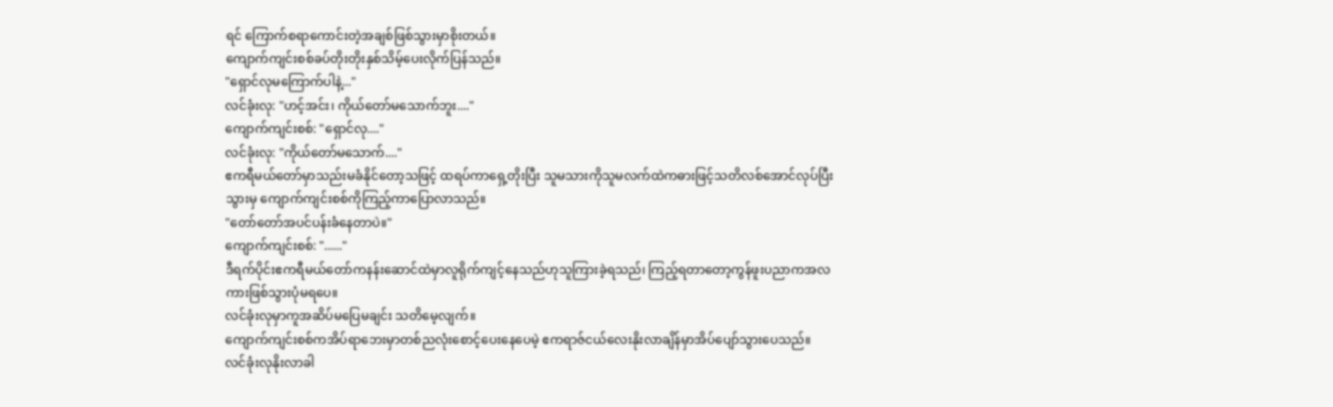ရင် ကြောက်စရာကောင်းတဲ့အချစ်ဖြစ်သွားမှာစိုးတယ်။
ကျောက်ကျင်းစစ်ခပ်တိုးတိုးနှစ်သိမ့်ပေးလိုက်ပြန်သည်။
"ရှောင်လုမကြောက်ပါနဲ့..."
လင်ခုံးလု: "ဟင့်အင်း၊ ကိုယ်တော်မသောက်ဘူး...."
ကျောက်ကျင်းစစ်: "ရှောင်လု...."
လင်ခုံးလု: "ကိုယ်တော်မသောက်...."
ဧကရီမယ်တော်မှာသည်းမခံနိုင်တော့သဖြင့် ထရပ်ကာရှေ့တိုးပြီး သူမသားကိုသူမလက်ထဲကဓားဖြင့်သတိလစ်အောင်လုပ်ပြီးသွားမှ ကျောက်ကျင်းစစ်ကိုကြည့်ကာပြောလာသည်။
"တော်တော်အပင်ပန်းခံနေတာပဲ။"
ကျောက်ကျင်းစစ်: "......"
ဒီရက်ပိုင်းဧကရီမယ်တော်ကနန်းဆောင်ထဲမှာလူရိုက်ကျင့်နေသည်ဟုသူကြားခဲ့ရသည်၊ ကြည့်ရတာတော့ကွန်ဖူးပညာကအလကားဖြစ်သွားပုံမရပေ။
လင်ခုံးလုမှာကူအဆိပ်မပြေမချင်း သတိမေ့လျက်။
ကျောက်ကျင်းစစ်ကအိပ်ရာဘေးမှာတစ်ညလုံးစောင့်ပေးနေပေမဲ့ ဧကရာဇ်ငယ်လေးနိုးလာချိန်မှာအိပ်ပျော်သွားပေသည်။
လင်ခုံးလုနိုးလာခါ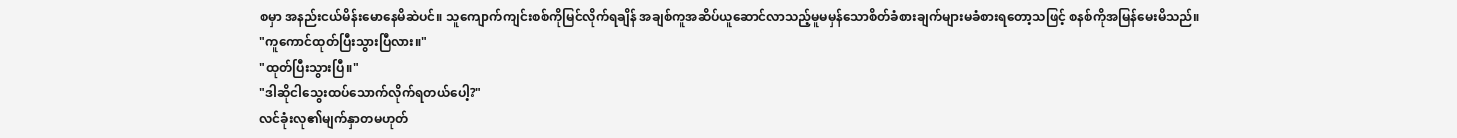စမှာ အနည်းငယ်မိန်းမောနေမိဆဲပင်။ သူကျောက်ကျင်းစစ်ကိုမြင်လိုက်ရချိန် အချစ်ကူအဆိပ်ယူဆောင်လာသည့်မူမမှန်သောစိတ်ခံစားချက်များမခံစားရတော့သဖြင့် စနစ်ကိုအမြန်မေးမိသည်။
"ကူကောင်ထုတ်ပြီးသွားပြီလား။"
"ထုတ်ပြီးသွားပြီ။"
"ဒါဆိုငါသွေးထပ်သောက်လိုက်ရတယ်ပေါ့?"
လင်ခုံးလု၏မျက်နှာတမဟုတ်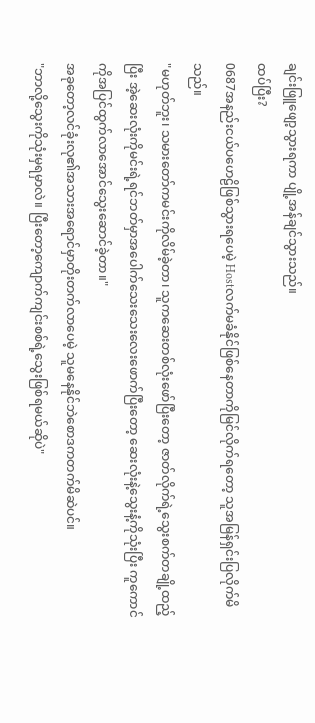ချင်းဖြူဖျော့သွားရကာ ပျို့အန်ချင်သွားသည်။
ထပ်ပြီး?
0687အနည်းငယ်ပဟေဠိဖြစ်သွားရပေမဲ့ Hostလက်မခံနိုင်ဖြစ်နေတာကိုမြင်လိုက်ရတော့ သူအမြန်ရှင်းပြလိုက်မိသည်။
"မဟုတ်ဘူး၊ သမားတော်ကမင်းကိုလိမ်ခဲ့တာ၊ သူကဆေးတစ်လုံးဖော်ပြီးတော့ ဇာတ်လိုက်ရဲ့သွေးစက်တချို့ထည့်ပြီး အဲ့ဆေးလုံးကိုမင်းရဲ့ရင်ဘတ်မှာအပေါက်သေးသေးလေးဖောက်ပြီးတော့ ဆေးလုံးနဲ့သွေးနံ့ကိုသုံးပြီး ကူကောင်ကိုအပြင်ထွက်လာအောင်သွေးဆောင်ခဲ့တာ။"
အခုတော့လင်ခုံးလု၏အသားအရောင်မှာတိုးတက်လာပေမဲ့ သူမနေနိုင်ဘဲစောဒကတက်မိဆဲပင်။
"ဘာလို့သွေးကိုသုံးမှရမှာလဲ။ ပြီးတော့ကျောက်ကျင်းစစ်ရဲ့သွေးဖြစ်ရမယ်ဆိုပဲ"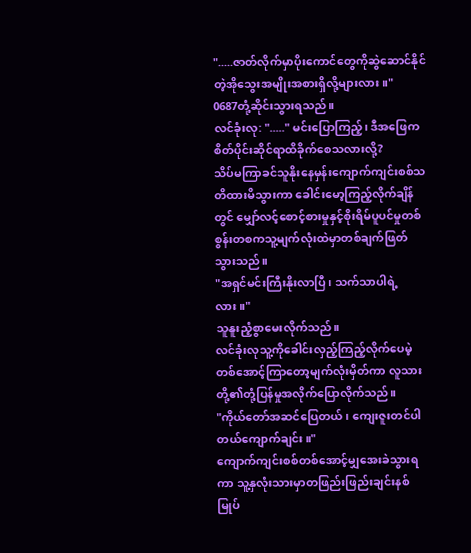".....ဇာတ်လိုက်မှာပိုးကောင်တွေကိုဆွဲဆောင်နိုင်တဲ့အိုသွေးအမျိုးအစားရှိလို့များလား။"
0687တုံ့ဆိုင်းသွားရသည်။
လင်ခုံးလု: "....." မင်းပြောကြည့်၊ ဒီအဖြေကစိတ်ပိုင်းဆိုင်ရာထိခိုက်စေသလားလို့?
သိပ်မကြာခင်သူနိုးနေမှန်းကျောက်ကျင်းစစ်သတိထားမိသွားကာ ခေါင်းမော့ကြည့်လိုက်ချိန်တွင် မျှော်လင့်စောင့်စားမှုနှင့်စိုးရိမ်ပူပင်မှုတစ်စွန်းတစကသူ့မျက်လုံးထဲမှာတစ်ချက်ဖြတ်သွားသည်။
"အရှင်မင်းကြီးနိုးလာပြီ၊ သက်သာပါရဲ့လား။"
သူနူးညံ့စွာမေးလိုက်သည်။
လင်ခုံးလုသူ့ကိုခေါင်းလှည့်ကြည့်လိုက်ပေမဲ့ တစ်အောင့်ကြာတော့မျက်လုံးမှိတ်ကာ လူသားတို့၏တုံ့ပြန်မှုအလိုက်ပြောလိုက်သည်။
"ကိုယ်တော်အဆင်ပြေတယ်၊ ကျေးဇူးတင်ပါတယ်ကျောက်ချင်း။"
ကျောက်ကျင်းစစ်တစ်အောင့်မျှအေးခဲသွားရကာ သူ့နှလုံးသားမှာတဖြည်းဖြည်းချင်းနစ်မြုပ်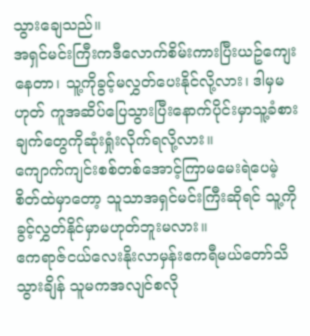သွားချေသည်။
အရှင်မင်းကြီးကဒီလောက်စိမ်းကားပြီးယဥ်ကျေးနေတာ၊ သူ့ကိုခွင့်မလွှတ်ပေးနိုင်လို့လား၊ ဒါမှမဟုတ် ကူအဆိပ်ပြေသွားပြီးနောက်ပိုင်းမှာသူ့ခံစားချက်တွေကိုဆုံးရှုံးလိုက်ရလို့လား။
ကျောက်ကျင်းစစ်တစ်အောင့်ကြာမမေးရဲပေမဲ့ စိတ်ထဲမှာတော့ သူသာအရှင်မင်းကြီးဆိုရင် သူ့ကိုခွင့်လွှတ်နိုင်မှာမဟုတ်ဘူးမလား။
ဧကရာဇ်ငယ်လေးနိုးလာမှန်းဧကရီမယ်တော်သိသွားချိန် သူမကအလျင်စလို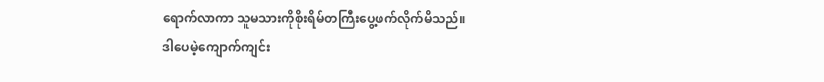ရောက်လာကာ သူမသားကိုစိုးရိမ်တကြီးပွေ့ဖက်လိုက်မိသည်။
ဒါပေမဲ့ကျောက်ကျင်း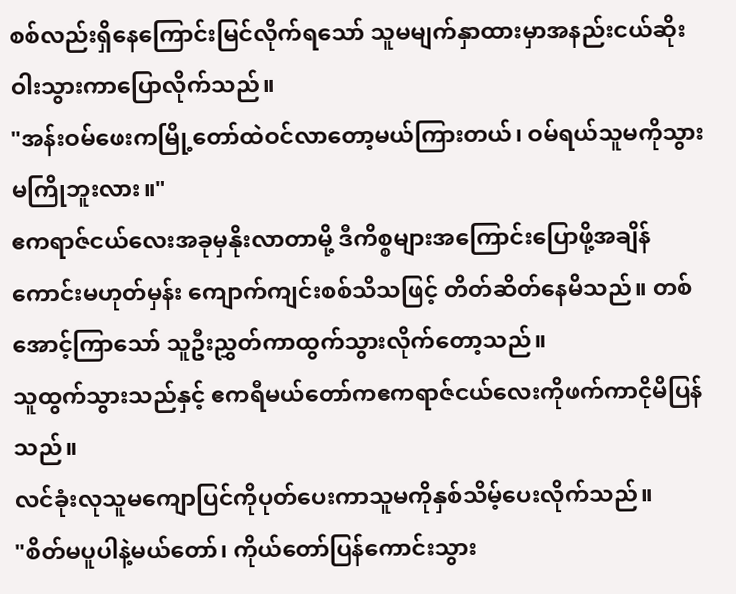စစ်လည်းရှိနေကြောင်းမြင်လိုက်ရသော် သူမမျက်နှာထားမှာအနည်းငယ်ဆိုးဝါးသွားကာပြောလိုက်သည်။
"အန်းဝမ်ဖေးကမြို့တော်ထဲဝင်လာတော့မယ်ကြားတယ်၊ ဝမ်ရယ်သူမကိုသွားမကြိုဘူးလား။"
ဧကရာဇ်ငယ်လေးအခုမှနိုးလာတာမို့ ဒီကိစ္စများအကြောင်းပြောဖို့အချိန်ကောင်းမဟုတ်မှန်း ကျောက်ကျင်းစစ်သိသဖြင့် တိတ်ဆိတ်နေမိသည်။ တစ်အောင့်ကြာသော် သူဦးညွှတ်ကာထွက်သွားလိုက်တော့သည်။
သူထွက်သွားသည်နှင့် ဧကရီမယ်တော်ကဧကရာဇ်ငယ်လေးကိုဖက်ကာငိုမိပြန်သည်။
လင်ခုံးလုသူမကျောပြင်ကိုပုတ်ပေးကာသူမကိုနှစ်သိမ့်ပေးလိုက်သည်။
"စိတ်မပူပါနဲ့မယ်တော်၊ ကိုယ်တော်ပြန်ကောင်းသွား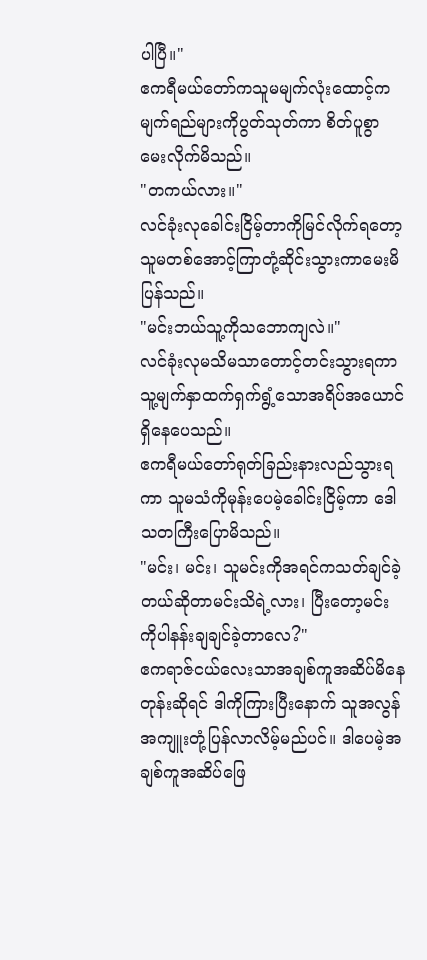ပါပြီ။"
ဧကရီမယ်တော်ကသူမမျက်လုံးထောင့်ကမျက်ရည်များကိုပွတ်သုတ်ကာ စိတ်ပူစွာမေးလိုက်မိသည်။
"တကယ်လား။"
လင်ခုံးလုခေါင်းငြိမ့်တာကိုမြင်လိုက်ရတော့ သူမတစ်အောင့်ကြာတုံ့ဆိုင်းသွားကာမေးမိပြန်သည်။
"မင်းဘယ်သူ့ကိုသဘောကျလဲ။"
လင်ခုံးလုမသိမသာတောင့်တင်းသွားရကာ သူ့မျက်နှာထက်ရှက်ရွံ့သောအရိပ်အယောင်ရှိနေပေသည်။
ဧကရီမယ်တော်ရုတ်ခြည်းနားလည်သွားရကာ သူမသံကိုမုန်းပေမဲ့ခေါင်းငြိမ့်ကာ ဒေါသတကြီးပြောမိသည်။
"မင်း၊ မင်း၊ သူမင်းကိုအရင်ကသတ်ချင်ခဲ့တယ်ဆိုတာမင်းသိရဲ့လား၊ ပြီးတော့မင်းကိုပါနန်းချချင်ခဲ့တာလေ?"
ဧကရာဇ်ငယ်လေးသာအချစ်ကူအဆိပ်မိနေတုန်းဆိုရင် ဒါကိုကြားပြီးနောက် သူအလွန်အကျူးတုံ့ပြန်လာလိမ့်မည်ပင်။ ဒါပေမဲ့အချစ်ကူအဆိပ်ဖြေ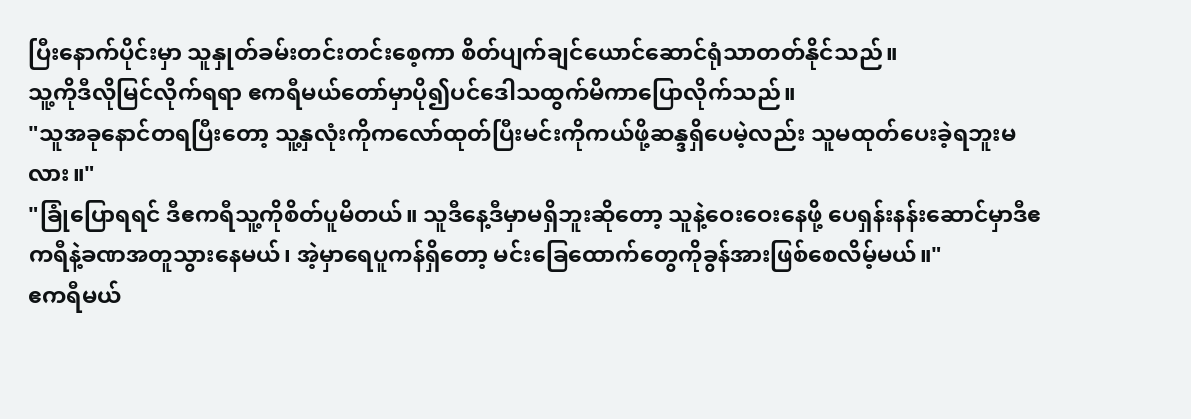ပြီးနောက်ပိုင်းမှာ သူနှုတ်ခမ်းတင်းတင်းစေ့ကာ စိတ်ပျက်ချင်ယောင်ဆောင်ရုံသာတတ်နိုင်သည်။
သူ့ကိုဒီလိုမြင်လိုက်ရရာ ဧကရီမယ်တော်မှာပို၍ပင်ဒေါသထွက်မိကာပြောလိုက်သည်။
"သူအခုနောင်တရပြီးတော့ သူ့နှလုံးကိုကလော်ထုတ်ပြီးမင်းကိုကယ်ဖို့ဆန္ဒရှိပေမဲ့လည်း သူမထုတ်ပေးခဲ့ရဘူးမလား။"
"ခြုံပြောရရင် ဒီဧကရီသူ့ကိုစိတ်ပူမိတယ်။ သူဒီနေ့ဒီမှာမရှိဘူးဆိုတော့ သူနဲ့ဝေးဝေးနေဖို့ ပေရှန်းနန်းဆောင်မှာဒီဧကရီနဲ့ခဏအတူသွားနေမယ်၊ အဲ့မှာရေပူကန်ရှိတော့ မင်းခြေထောက်တွေကိုခွန်အားဖြစ်စေလိမ့်မယ်။"
ဧကရီမယ်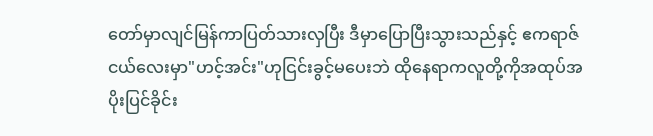တော်မှာလျင်မြန်ကာပြတ်သားလှပြီး ဒီမှာပြောပြီးသွားသည်နှင့် ဧကရာဇ်ငယ်လေးမှာ"ဟင့်အင်း"ဟုငြင်းခွင့်မပေးဘဲ ထိုနေရာကလူတို့ကိုအထုပ်အပိုးပြင်ခိုင်း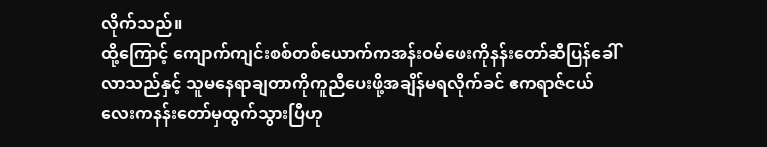လိုက်သည်။
ထို့ကြောင့် ကျောက်ကျင်းစစ်တစ်ယောက်ကအန်းဝမ်ဖေးကိုနန်းတော်ဆီပြန်ခေါ်လာသည်နှင့် သူမနေရာချတာကိုကူညီပေးဖို့အချိန်မရလိုက်ခင် ဧကရာဇ်ငယ်လေးကနန်းတော်မှထွက်သွားပြီဟု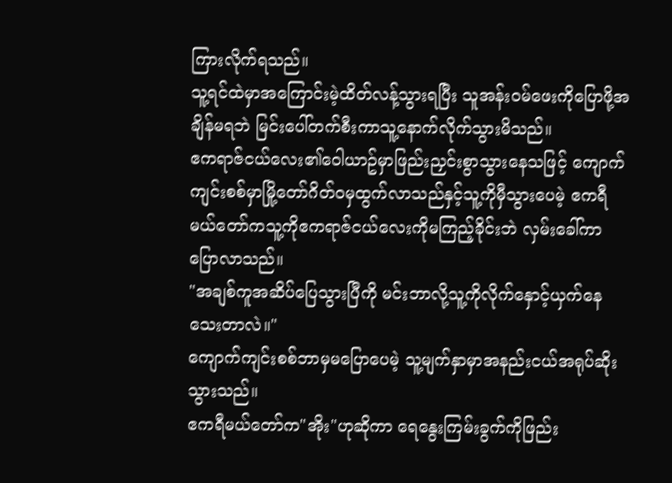ကြားလိုက်ရသည်။
သူ့ရင်ထဲမှာအကြောင်းမဲ့ထိတ်လန့်သွားရပြီး သူအန်းဝမ်ဖေးကိုပြောဖို့အချိန်မရဘဲ မြင်းပေါ်တက်စီးကာသူ့နောက်လိုက်သွားမိသည်။
ဧကရာဇ်ငယ်လေး၏ဝေါယာဥ်မှာဖြည်းညှင်းစွာသွားနေသဖြင့် ကျောက်ကျင်းစစ်မှာမြို့တော်ဂိတ်ဝမှထွက်လာသည်နှင့်သူ့ကိုမှီသွားပေမဲ့ ဧကရီမယ်တော်ကသူ့ကိုဧကရာဇ်ငယ်လေးကိုမကြည့်ခိုင်းဘဲ လှမ်းခေါ်ကာပြောလာသည်။
"အချစ်ကူအဆိပ်ပြေသွားပြီကို မင်းဘာလို့သူ့ကိုလိုက်နှောင့်ယှက်နေသေးတာလဲ။"
ကျောက်ကျင်းစစ်ဘာမှမပြောပေမဲ့ သူ့မျက်နှာမှာအနည်းငယ်အရုပ်ဆိုးသွားသည်။
ဧကရီမယ်တော်က"အိုး"ဟုဆိုကာ ရေနွေးကြမ်းခွက်ကိုဖြည်း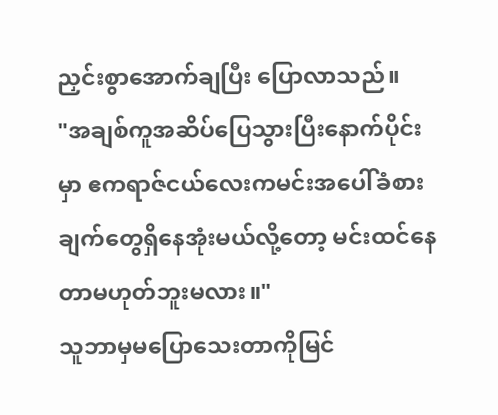ညှင်းစွာအောက်ချပြီး ပြောလာသည်။
"အချစ်ကူအဆိပ်ပြေသွားပြီးနောက်ပိုင်းမှာ ဧကရာဇ်ငယ်လေးကမင်းအပေါ်ခံစားချက်တွေရှိနေအုံးမယ်လို့တော့ မင်းထင်နေတာမဟုတ်ဘူးမလား။"
သူဘာမှမပြောသေးတာကိုမြင်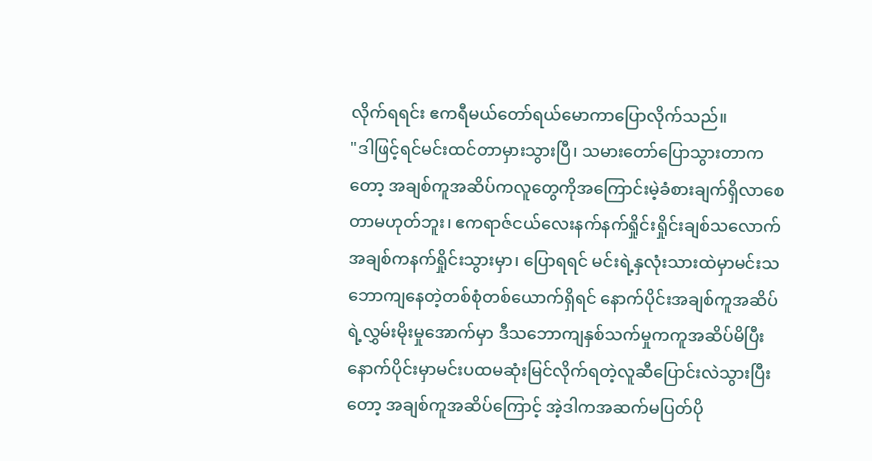လိုက်ရရင်း ဧကရီမယ်တော်ရယ်မောကာပြောလိုက်သည်။
"ဒါဖြင့်ရင်မင်းထင်တာမှားသွားပြီ၊ သမားတော်ပြောသွားတာကတော့ အချစ်ကူအဆိပ်ကလူတွေကိုအကြောင်းမဲ့ခံစားချက်ရှိလာစေတာမဟုတ်ဘူး၊ ဧကရာဇ်ငယ်လေးနက်နက်ရှိုင်းရှိုင်းချစ်သလောက်အချစ်ကနက်ရှိုင်းသွားမှာ၊ ပြောရရင် မင်းရဲ့နှလုံးသားထဲမှာမင်းသဘောကျနေတဲ့တစ်စုံတစ်ယောက်ရှိရင် နောက်ပိုင်းအချစ်ကူအဆိပ်ရဲ့လွှမ်းမိုးမှုအောက်မှာ ဒီသဘောကျနှစ်သက်မှုကကူအဆိပ်မိပြီးနောက်ပိုင်းမှာမင်းပထမဆုံးမြင်လိုက်ရတဲ့လူဆီပြောင်းလဲသွားပြီးတော့ အချစ်ကူအဆိပ်ကြောင့် အဲ့ဒါကအဆက်မပြတ်ပို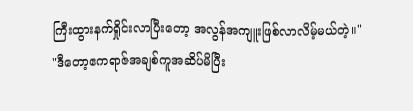ကြီးထွားနက်ရှိုင်းလာပြီးတော့ အလွန်အကျူးဖြစ်လာလိမ့်မယ်တဲ့။"
"ဒီတော့ဧကရာဇ်အချစ်ကူအဆိပ်မိပြီး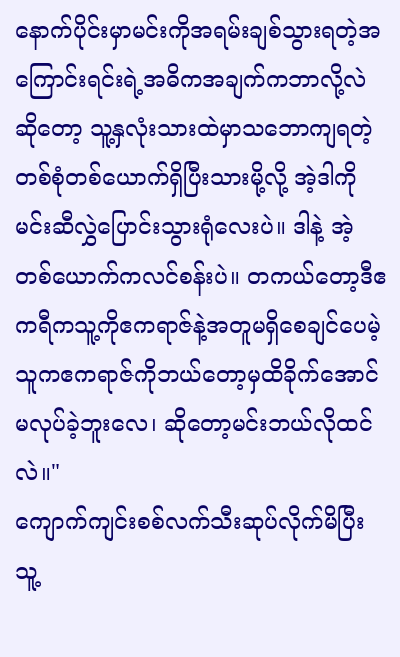နောက်ပိုင်းမှာမင်းကိုအရမ်းချစ်သွားရတဲ့အကြောင်းရင်းရဲ့အဓိကအချက်ကဘာလို့လဲဆိုတော့ သူ့နှလုံးသားထဲမှာသဘောကျရတဲ့တစ်စုံတစ်ယောက်ရှိပြီးသားမို့လို့ အဲ့ဒါကိုမင်းဆီလွှဲပြောင်းသွားရုံလေးပဲ။ ဒါနဲ့ အဲ့တစ်ယောက်ကလင်စန်းပဲ။ တကယ်တော့ဒီဧကရီကသူ့ကိုဧကရာဇ်နဲ့အတူမရှိစေချင်ပေမဲ့ သူကဧကရာဇ်ကိုဘယ်တော့မှထိခိုက်အောင်မလုပ်ခဲ့ဘူးလေ၊ ဆိုတော့မင်းဘယ်လိုထင်လဲ။"
ကျောက်ကျင်းစစ်လက်သီးဆုပ်လိုက်မိပြီး သူ့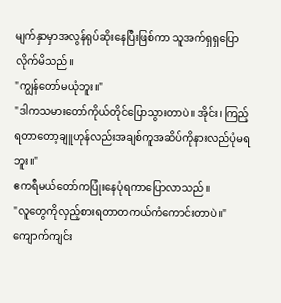မျက်နှာမှာအလွန်ရုပ်ဆိုးနေပြီးဖြစ်ကာ သူအက်ရှရှပြောလိုက်မိသည်။
"ကျွန်တော်မယုံဘူး။"
"ဒါကသမားတော်ကိုယ်တိုင်ပြောသွားတာပဲ။ အိုင်း၊ ကြည့်ရတာတော့ချူဟုန်လည်းအချစ်ကူအဆိပ်ကိုနားလည်ပုံမရဘူး။"
ဧကရီမယ်တော်ကပြုံးနေပုံရကာပြောလာသည်။
"လူတွေကိုလှည့်စားရတာတကယ်ကံကောင်းတာပဲ။"
ကျောက်ကျင်း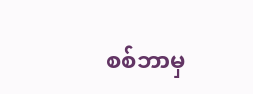စစ်ဘာမှ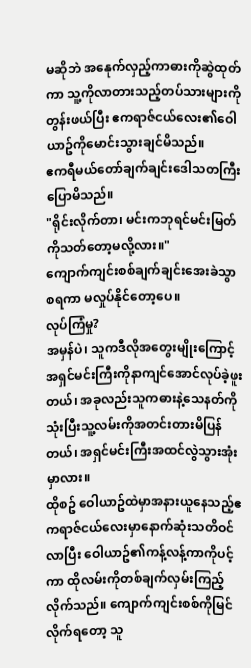မဆိုဘဲ အနေုက်လှည့်ကာဓားကိုဆွဲထုတ်ကာ သူ့ကိုလာတားသည့်တပ်သားများကိုတွန်းဖယ်ပြီး ဧကရာဇ်ငယ်လေး၏ဝေါယာဥ်ကိုမောင်းသွားချင်မိသည်။
ဧကရီမယ်တော်ချက်ချင်းဒေါသတကြီးပြောမိသည်။
"ရိုင်းလိုက်တာ၊ မင်းကဘုရင်မင်းမြတ်ကိုသတ်တော့မလို့လား။"
ကျောက်ကျင်းစစ်ချက်ချင်းအေးခဲသွာစရကာ မလှုပ်နိုင်တော့ပေ။
လုပ်ကြံမှု?
အမှန်ပဲ၊ သူကဒီလိုအတွေးမျိုးကြောင့်အရှင်မင်းကြီးကိုနာကျင်အောင်လုပ်ခဲ့ဖူးတယ်၊ အခုလည်းသူကဓားနဲ့သေနတ်ကိုသုံးပြီးသူ့လမ်းကိုအတင်းတားမိပြန်တယ်၊ အရှင်မင်းကြီးအထင်လွဲသွားအုံးမှာလား။
ထိုစဥ် ဝေါယာဥ်ထဲမှာအနားယူနေသည့်ဧကရာဇ်ငယ်လေးမှာနောက်ဆုံးသတိဝင်လာပြီး ဝေါယာဥ်၏ကန့်လန့်ကာကိုပင့်ကာ ထိုလမ်းကိုတစ်ချက်လှမ်းကြည့်လိုက်သည်။ ကျောက်ကျင်းစစ်ကိုမြင်လိုက်ရတော့ သူ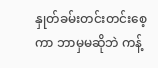နှုတ်ခမ်းတင်းတင်းစေ့ကာ ဘာမှမဆိုဘဲ ကန့်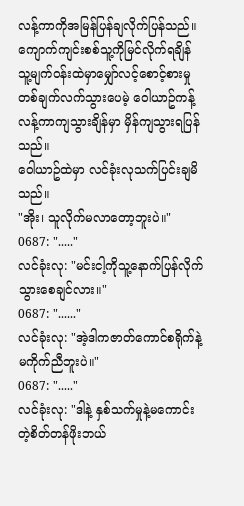လန့်ကာကိုအမြန်ပြန်ချလိုက်ပြန်သည်။
ကျောက်ကျင်းစစ်သူ့ကိုမြင်လိုက်ရချိန် သူ့မျက်ဝန်းထဲမှာမျှော်လင့်စောင့်စားမှုတစ်ချက်လက်သွားပေမဲ့ ဝေါယာဥ်ကန့်လန့်ကာကျသွားချိန်မှာ မှိန်ကျသွားရပြန်သည်။
ဝေါယာဥ်ထဲမှာ လင်ခုံးလုသက်ပြင်းချမိသည်။
"အိုး၊ သူလိုက်မလာတော့ဘူးပဲ။"
0687: "....."
လင်ခုံးလု: "မင်းငါ့ကိုသူ့နောက်ပြန်လိုက်သွားစေချင်လား။"
0687: "......"
လင်ခုံးလု: "အဲ့ဒါကဇာတ်ကောင်စရိုက်နဲ့မကိုက်ညီဘူးပဲ။"
0687: "....."
လင်ခုံးလု: "ဒါနဲ့ နှစ်သက်မှုနဲ့မကောင်းတဲ့စိတ်တန်ဖိုးဘယ်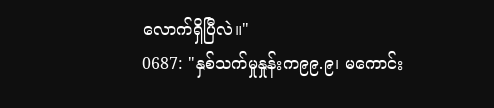လောက်ရှိပြီလဲ။"
0687: "နှစ်သက်မှုနှုန်းက၉၉.၉၊ မကောင်း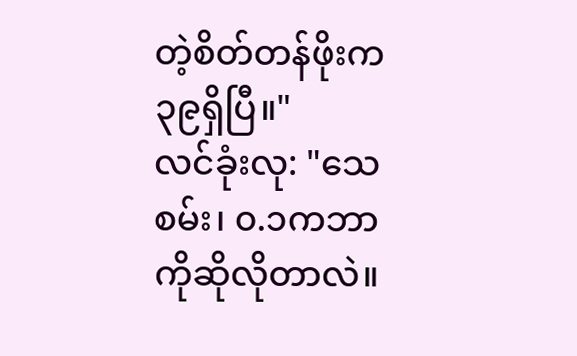တဲ့စိတ်တန်ဖိုးက၃၉ရှိပြီ။"
လင်ခုံးလု: "သေစမ်း၊ ၀.၁ကဘာကိုဆိုလိုတာလဲ။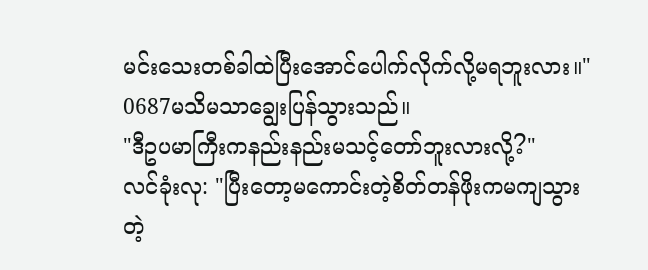မင်းသေးတစ်ခါထဲပြီးအောင်ပေါက်လိုက်လို့မရဘူးလား။"
0687မသိမသာချွေးပြန်သွားသည်။
"ဒီဥပမာကြီးကနည်းနည်းမသင့်တော်ဘူးလားလို့?"
လင်ခုံးလု: "ပြီးတော့မကောင်းတဲ့စိတ်တန်ဖိုးကမကျသွားတဲ့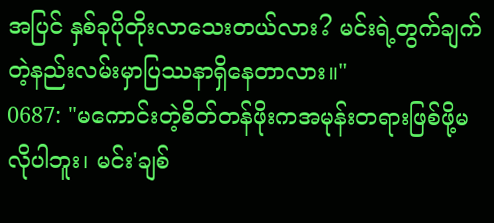အပြင် နှစ်ခုပိုတိုးလာသေးတယ်လား? မင်းရဲ့တွက်ချက်တဲ့နည်းလမ်းမှာပြဿနာရှိနေတာလား။"
0687: "မကောင်းတဲ့စိတ်တန်ဖိုးကအမုန်းတရားဖြစ်ဖို့မလိုပါဘူး၊ မင်း'ချစ်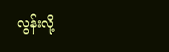လွန်းလို့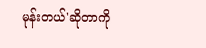မုန်းတယ်'ဆိုတာကို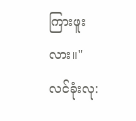ကြားဖူးလား။"
လင်ခုံးလု: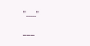"....."
___